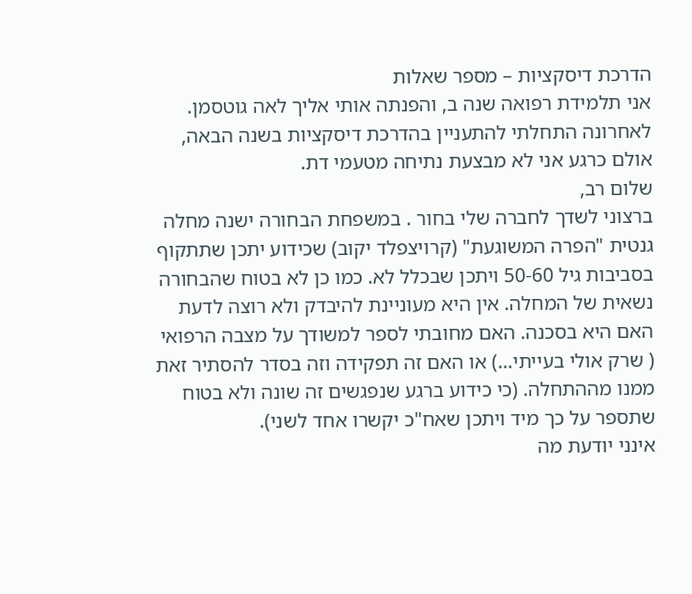הדרכת דיסקציות – מספר שאלות
אני תלמידת רפואה שנה ב, והפנתה אותי אליך לאה גוטסמן. לאחרונה התחלתי להתעניין בהדרכת דיסקציות בשנה הבאה, אולם כרגע אני לא מבצעת נתיחה מטעמי דת.
שלום רב,
ברצוני לשדך לחברה שלי בחור . במשפחת הבחורה ישנה מחלה גנטית "הפרה המשוגעת" (קרויצפלד יקוב) שכידוע יתכן שתתקוף בסביבות גיל 50-60 ויתכן שבכלל לא. כמו כן לא בטוח שהבחורה נשאית של המחלה. אין היא מעוניינת להיבדק ולא רוצה לדעת האם היא בסכנה. האם מחובתי לספר למשודך על מצבה הרפואי ( שרק אולי בעייתי…) או האם זה תפקידה וזה בסדר להסתיר זאת ממנו מההתחלה. (כי כידוע ברגע שנפגשים זה שונה ולא בטוח שתספר על כך מיד ויתכן שאח"כ יקשרו אחד לשני).
אינני יודעת מה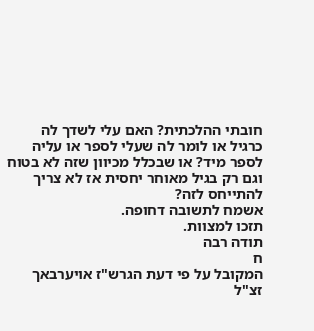חובתי ההלכתית? האם עלי לשדך לה כרגיל או לומר לה שעלי לספר או עליה לספר מיד? או שבכלל מכיוון שזה לא בטוח וגם רק בגיל מאוחר יחסית אז לא צריך להתייחס לזה?
אשמח לתשובה דחופה.
תזכו למצוות.
תודה רבה
ח
המקובל על פי דעת הגרש"ז אויערבאך זצ"ל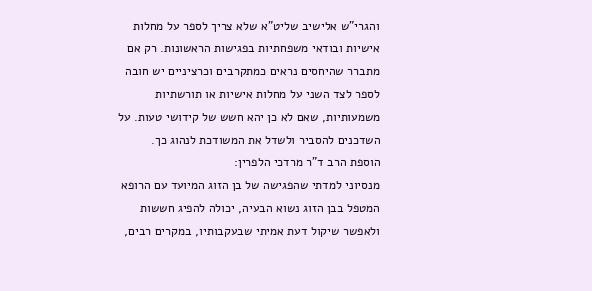והגרי"ש אלישיב שליט"א שלא צריך לספר על מחלות אישיות ובודאי משפחתיות בפגישות הראשונות. רק אם מתברר שהיחסים נראים כמתקרבים וכרציניים יש חובה לספר לצד השני על מחלות אישיות או תורשתיות משמעותיות, שאם לא כן יהא חשש של קידושי טעות. על השדכנים להסביר ולשדל את המשודכת לנהוג כך.
הוספת הרב ד"ר מרדכי הלפרין:
מנסיוני למדתי שהפגישה של בן הזוג המיועד עם הרופא המטפל בבן הזוג נשוא הבעיה, יכולה להפיג חששות ולאפשר שיקול דעת אמיתי שבעקבותיו, במקרים רבים,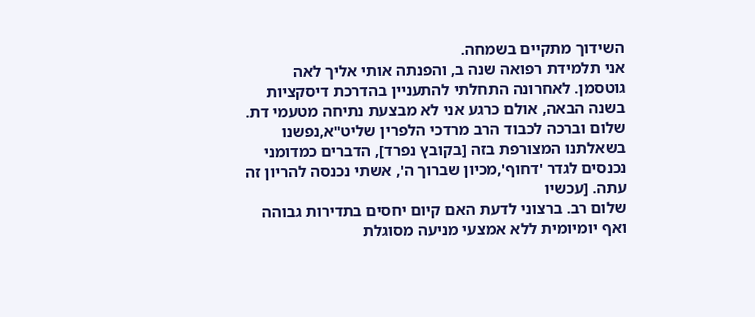השידוך מתקיים בשמחה.
אני תלמידת רפואה שנה ב, והפנתה אותי אליך לאה גוטסמן. לאחרונה התחלתי להתעניין בהדרכת דיסקציות בשנה הבאה, אולם כרגע אני לא מבצעת נתיחה מטעמי דת.
שלום וברכה לכבוד הרב מרדכי הלפרין שליט"א,נפשנו בשאלתנו המצורפת בזה [בקובץ נפרד], הדברים כמדומני נכנסים לגדר 'דחוף',מכיון שברוך ה', אשתי נכנסה להריון זה עתה. [עכשיו
שלום רב. ברצוני לדעת האם קיום יחסים בתדירות גבוהה ואף יומיומית ללא אמצעי מניעה מסוגלת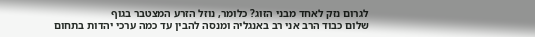לגרום נזק לאחד מבני הזוג? כלומר, נוזל הזרע המצטבר בגוף
שלום כבוד הרב אני רב באנגליה ומנסה להבין עד כמה ערכי יהדות בתחום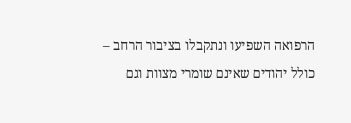הרפואה השפיעו ונתקבלו בציבור הרחב – כולל יהודים שאינם שומרי מצוות וגם